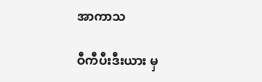အာကာသ

ဝီကီပီးဒီးယား မှ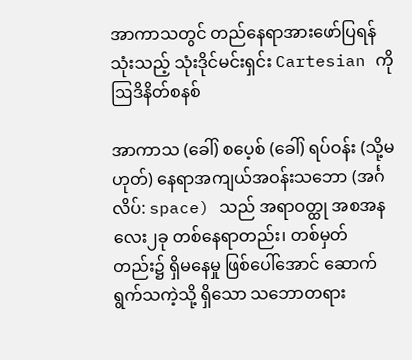အာကာသတွင် တည်နေရာအားဖော်ပြရန်သုံးသည့် သုံးဒိုင်မင်းရှင်း Cartesian ကိုဩဒိနိတ်စနစ်

အာကာသ (ခေါ်) စပေ့စ် (ခေါ်) ရပ်ဝန်း (သို့မဟုတ်) နေရာအကျယ်အဝန်းသဘော (အင်္ဂလိပ်: space) သည် အရာဝတ္ထု အစအနလေး၂ခု တစ်နေရာတည်း၊ တစ်မှတ်တည်း၌ ရှိမနေမှု ဖြစ်ပေါ်အောင် ဆောက်ရွက်သကဲ့သို့ ရှိသော သဘောတရား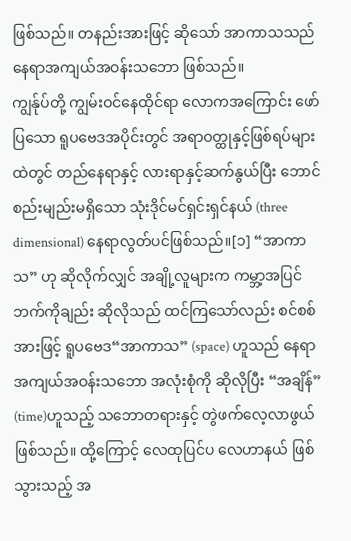ဖြစ်သည်။ တနည်းအားဖြင့် ဆိုသော် အာကာသသည် နေရာအကျယ်အဝန်းသဘော ဖြစ်သည်။
ကျွန်ုပ်တို့ ကျွမ်းဝင်နေထိုင်ရာ လောကအကြောင်း ဖော်ပြသော ရူပဗေဒအပိုင်းတွင် အရာဝတ္ထုနှင့်ဖြစ်ရပ်များထဲတွင် တည်နေရာနှင့် လားရာနှင့်ဆက်နွယ်ပြီး ဘောင်စည်းမျည်းမရှိသော သုံးဒိုင်မင်ရှင်းရှင်နယ် (three dimensional) နေရာလွတ်ပင်ဖြစ်သည်။[၁] “အာကာသ” ဟု ဆိုလိုက်လျှင် အချို့လူများက ကမ္ဘာ့အပြင်ဘက်ကိုချည်း ဆိုလိုသည် ထင်ကြသော်လည်း စင်စစ်အားဖြင့် ရူပဗေဒ“အာကာသ” (space) ဟူသည် နေရာအကျယ်အဝန်းသဘော အလုံးစုံကို ဆိုလိုပြီး “အချိန်” (time)ဟူသည့် သဘောတရားနှင့် တွဲဖက်လေ့လာဖွယ် ဖြစ်သည်။ ထို့ကြောင့် လေထုပြင်ပ လေဟာနယ် ဖြစ်သွားသည့် အ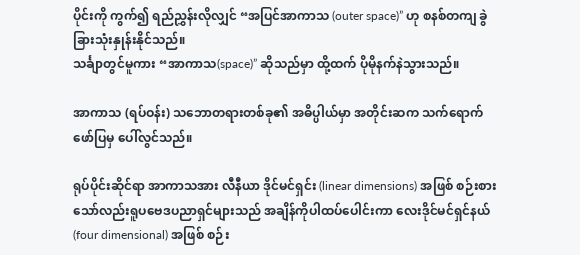ပိုင်းကို ကွက်၍ ရည်ညွှန်းလိုလျှင် “အပြင်အာကာသ (outer space)” ဟု စနစ်တကျ ခွဲခြားသုံးနှုန်းနိုင်သည်။
သင်္ချာတွင်မူကား “အာကာသ(space)” ဆိုသည်မှာ ထို့ထက် ပိုမိုနက်နဲသွားသည်။

အာကာသ (ရပ်ဝန်း) သဘောတရားတစ်ခု၏ အဓိပ္ပါယ်မှာ အတိုင်းဆက သက်ရောက်ဖော်ပြမှ ပေါ်လွင်သည်။

ရုပ်ပိုင်းဆိုင်ရာ အာကာသအား လီနီယာ ဒိုင်မင်ရှင်း (linear dimensions) အဖြစ် စဉ်းစားသော်လည်းရူပဗေဒပညာရှင်များသည် အချိန်ကိုပါထပ်ပေါင်းကာ လေးဒိုင်မင်ရှင်နယ် (four dimensional) အဖြစ် စဉ်း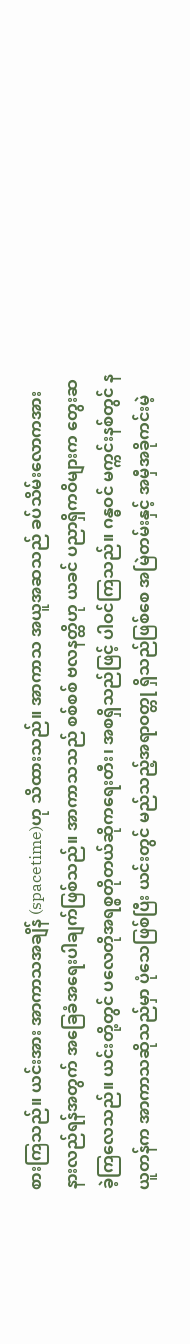စားကြသည်။ ယင်းအား အာကာသအချိန် (spacetime)ဟု သိထားသည်။ အာကာသ အယူအဆသည် ခပ်သိမ်းလောကအားနားလည်ရန်အတွက် အခြေခံအရေးပါချက်ဖြစ်သည်။ အာကာသသည် စစ်စစ် ဗလနတ္ထိဟု ယခင် ပညာရှိကဝိများက တွေးဆခဲ့ကြလေသည်။ ယင်းတို့တွင် ပလေတိုအရစ္စတိုတယ်ဆိုကရေးတီး၊ အစရှိသည်ဖြင့် ပါဝင်ကြသည်။ ဂန္ဓဝင် မက္ကင်းနစ်တွင် နယူတန်က အာကာသဆိုသည်မှာ ပုံသေဖြစ်ပြီး ယင်းတွင် မည်သည့်အရာဝတ္တု ရှိသည်ဖြစ်စေ အမြဲတမ်းနှင့် အမှီအခိုကင်းမဲ့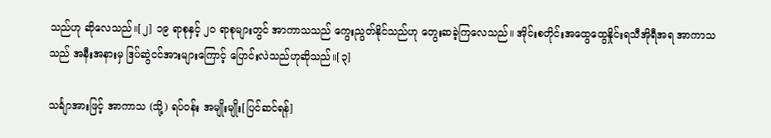သည်ဟု ဆိုလေသည်။[၂] ၁၉ ရာစုနှင့် ၂ဝ ရာစုများတွင် အာကာသသည် ကွေးညွတ်နိုင်သည်ဟု တွေးဆခဲ့ကြလေသည်။ အိုင်းစတိုင်းအထွေထွေနှိုင်းရသီအိုရီအရ အာကာသသည် အနီးအနားမှ ဒြပ်ဆွဲငင်အားများကြောင့် ပြောင်းလဲသည်ဟုဆိုသည်။[၃]

သင်္ချာအားဖြင့် အာကာသ (သို့) ရပ်ဝန်း အမျိုးမျိုး[ပြင်ဆင်ရန်]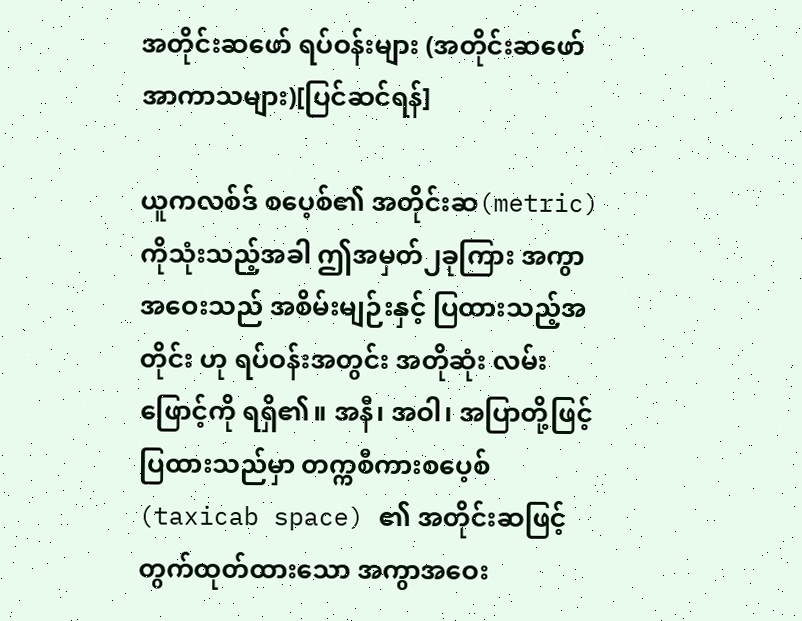အတိုင်းဆဖော် ရပ်ဝန်းများ (အတိုင်းဆဖော် အာကာသများ)[ပြင်ဆင်ရန်]

ယူကလစ်ဒ် စပေ့စ်၏ အတိုင်းဆ(metric) ကိုသုံးသည့်အခါ ဤအမှတ်၂ခုကြား အကွာအဝေးသည် အစိမ်းမျဉ်းနှင့် ပြထားသည့်အတိုင်း ဟု ရပ်ဝန်းအတွင်း အတိုဆုံး လမ်းဖြောင့်ကို ရရှိ၏။ အနီ၊ အဝါ၊ အပြာတို့ဖြင့် ပြထားသည်မှာ တက္ကစီကားစပေ့စ် (taxicab space) ၏ အတိုင်းဆဖြင့် တွက်ထုတ်ထားသော အကွာအဝေး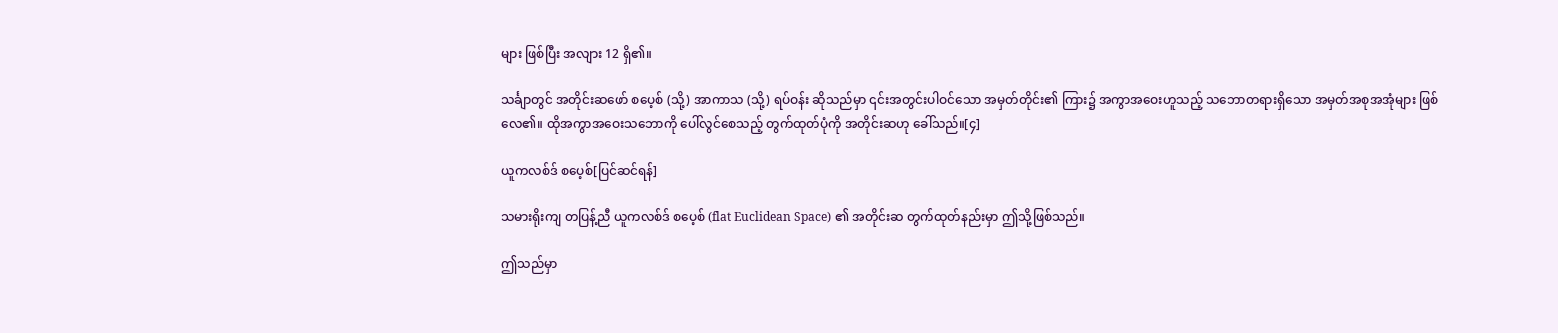များ ဖြစ်ပြီး အလျား 12 ရှိ၏။

သင်္ချာတွင် အတိုင်းဆဖော် စပေ့စ် (သို့) အာကာသ (သို့) ရပ်ဝန်း ဆိုသည်မှာ ၎င်းအတွင်းပါဝင်သော အမှတ်တိုင်း၏ ကြား၌ အကွာအဝေးဟူသည့် သဘောတရားရှိသော အမှတ်အစုအအုံများ ဖြစ်လေ၏။ ထိုအကွာအဝေးသဘောကို ပေါ်လွင်စေသည့် တွက်ထုတ်ပုံကို အတိုင်းဆဟု ခေါ်သည်။[၄]

ယူကလစ်ဒ် စပေ့စ်[ပြင်ဆင်ရန်]

သမားရိုးကျ တပြန့်ညီ ယူကလစ်ဒ် စပေ့စ် (flat Euclidean Space) ၏ အတိုင်းဆ တွက်ထုတ်နည်းမှာ ဤသို့ဖြစ်သည်။

ဤသည်မှာ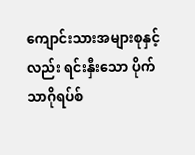ကျောင်းသားအများစုနှင့်လည်း ရင်းနှီးသော ပိုက်သာဂိုရပ်စ်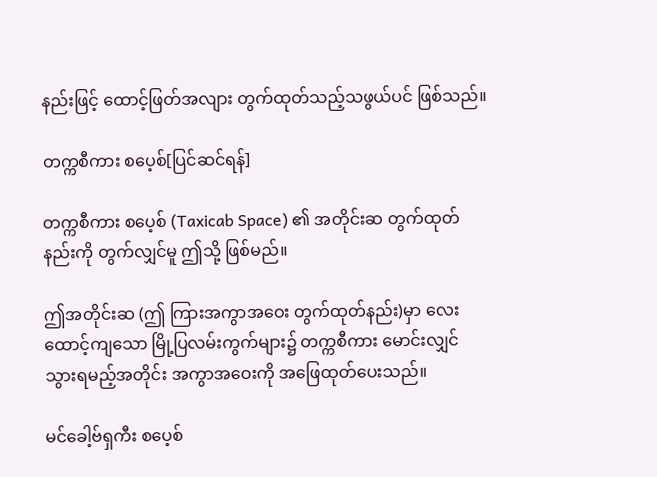နည်းဖြင့် ထောင့်ဖြတ်အလျား တွက်ထုတ်သည့်သဖွယ်ပင် ဖြစ်သည်။

တက္ကစီကား စပေ့စ်[ပြင်ဆင်ရန်]

တက္ကစီကား စပေ့စ် (Taxicab Space) ၏ အတိုင်းဆ တွက်ထုတ်နည်းကို တွက်လျှင်မူ ဤသို့ ဖြစ်မည်။

ဤအတိုင်းဆ (ဤ ကြားအကွာအဝေး တွက်ထုတ်နည်း)မှာ လေးထောင့်ကျသော မြို့ပြလမ်းကွက်များ၌ တက္ကစီကား မောင်းလျှင် သွားရမည့်အတိုင်း အကွာအဝေးကို အဖြေထုတ်ပေးသည်။

မင်ခေါ့ဗ်ရှကီး စပေ့စ်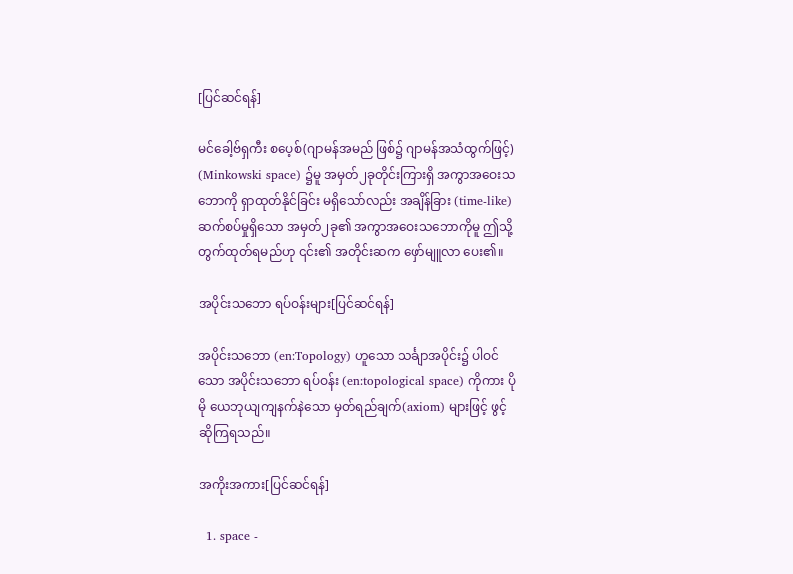[ပြင်ဆင်ရန်]

မင်ခေါ့ဗ်ရှကီး စပေ့စ်(ဂျာမန်အမည် ဖြစ်၌ ဂျာမန်အသံထွက်ဖြင့်) (Minkowski space) ၌မူ အမှတ်၂ခုတိုင်းကြားရှိ အကွာအဝေးသဘောကို ရှာထုတ်နိုင်ခြင်း မရှိသော်လည်း အချိန်ခြား (time-like) ဆက်စပ်မှုရှိသော အမှတ်၂ခု၏ အကွာအဝေးသဘောကိုမူ ဤသို့တွက်ထုတ်ရမည်ဟု ၎င်း၏ အတိုင်းဆက ဖှော်မျူလာ ပေး၏။

အပိုင်းသဘော ရပ်ဝန်းများ[ပြင်ဆင်ရန်]

အပိုင်းသဘော (en:Topology) ဟူသော သင်္ချာအပိုင်း၌ ပါဝင်သော အပိုင်းသဘော ရပ်ဝန်း (en:topological space) ကိုကား ပိုမို ယေဘုယျကျနက်နဲသော မှတ်ရည်ချက်(axiom) များဖြင့် ဖွင့်ဆိုကြရသည်။

အကိုးအကား[ပြင်ဆင်ရန်]

  1. space -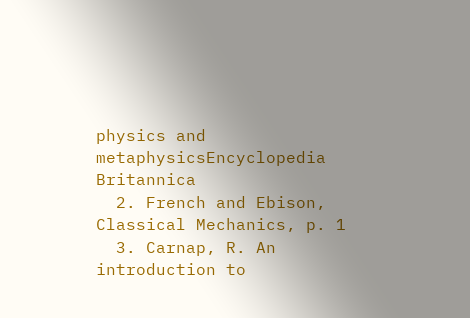physics and metaphysicsEncyclopedia Britannica
  2. French and Ebison, Classical Mechanics, p. 1
  3. Carnap, R. An introduction to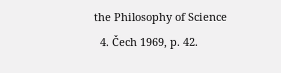the Philosophy of Science
  4. Čech 1969, p. 42.